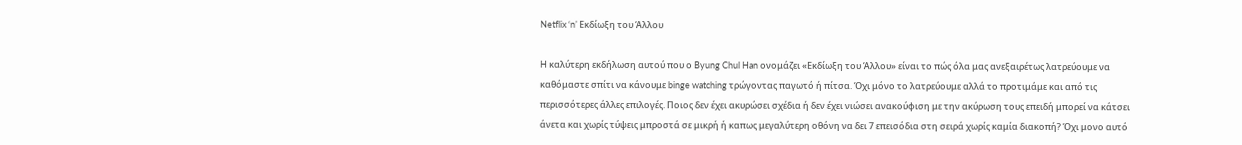Netflix ‘n’ Εκδίωξη του Άλλου

H καλύτερη εκδήλωση αυτού που ο Byung Chul Han ονομάζει «Εκδίωξη του Άλλου» είναι το πώς όλα μας ανεξαιρέτως λατρεύουμε να καθόμαστε σπίτι να κάνουμε binge watching τρώγοντας παγωτό ή πίτσα. Όχι μόνο το λατρεύουμε αλλά το προτιμάμε και από τις περισσότερες άλλες επιλογές. Ποιος δεν έχει ακυρώσει σχέδια ή δεν έχει νιώσει ανακούφιση με την ακύρωση τους επειδή μπορεί να κάτσει άνετα και χωρίς τύψεις μπροστά σε μικρή ή καπως μεγαλύτερη οθόνη να δει 7 επεισόδια στη σειρά χωρίς καμία διακοπή? Όχι μονο αυτό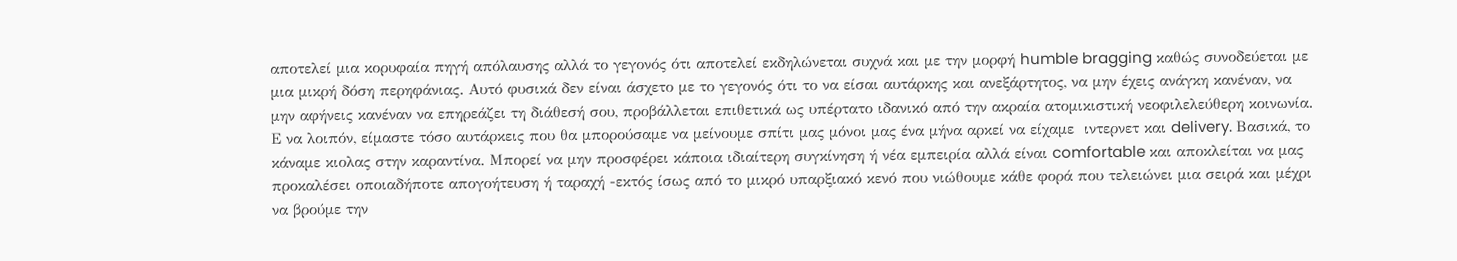αποτελεί μια κορυφαία πηγή απόλαυσης αλλά το γεγονός ότι αποτελεί εκδηλώνεται συχνά και με την μορφή humble bragging καθώς συνοδεύεται με μια μικρή δόση περηφάνιας. Αυτό φυσικά δεν είναι άσχετο με το γεγονός ότι το να είσαι αυτάρκης και ανεξάρτητος, να μην έχεις ανάγκη κανέναν, να μην αφήνεις κανέναν να επηρεάζει τη διάθεσή σου, προβάλλεται επιθετικά ως υπέρτατο ιδανικό από την ακραία ατομικιστική νεοφιλελεύθερη κοινωνία. Ε να λοιπόν, είμαστε τόσο αυτάρκεις που θα μπορούσαμε να μείνουμε σπίτι μας μόνοι μας ένα μήνα αρκεί να είχαμε  ιντερνετ και delivery. Βασικά, το κάναμε κιολας στην καραντίνα. Μπορεί να μην προσφέρει κάποια ιδιαίτερη συγκίνηση ή νέα εμπειρία αλλά είναι comfortable και αποκλείται να μας προκαλέσει οποιαδήποτε απογοήτευση ή ταραχή -εκτός ίσως από το μικρό υπαρξιακό κενό που νιώθουμε κάθε φορά που τελειώνει μια σειρά και μέχρι να βρούμε την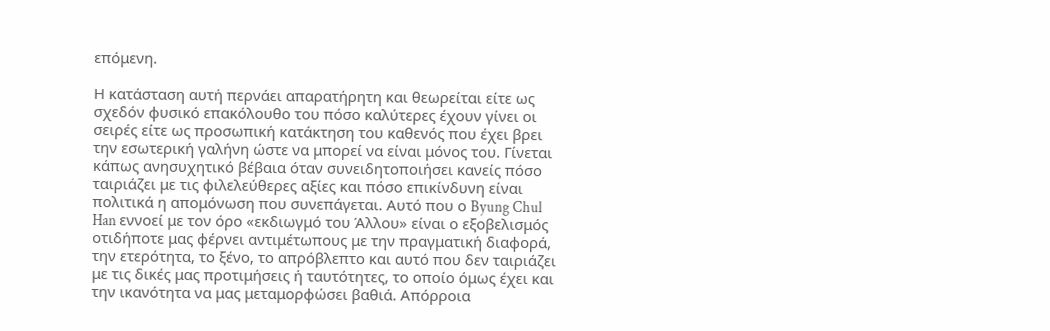επόμενη.

Η κατάσταση αυτή περνάει απαρατήρητη και θεωρείται είτε ως σχεδόν φυσικό επακόλουθο του πόσο καλύτερες έχουν γίνει οι σειρές είτε ως προσωπική κατάκτηση του καθενός που έχει βρει την εσωτερική γαλήνη ώστε να μπορεί να είναι μόνος του. Γίνεται κάπως ανησυχητικό βέβαια όταν συνειδητοποιήσει κανείς πόσο ταιριάζει με τις φιλελεύθερες αξίες και πόσο επικίνδυνη είναι πολιτικά η απομόνωση που συνεπάγεται. Αυτό που ο Byung Chul Han εννοεί με τον όρο «εκδιωγμό του Άλλου» είναι ο εξοβελισμός οτιδήποτε μας φέρνει αντιμέτωπους με την πραγματική διαφορά, την ετερότητα, το ξένο, το απρόβλεπτο και αυτό που δεν ταιριάζει με τις δικές μας προτιμήσεις ή ταυτότητες, το οποίο όμως έχει και την ικανότητα να μας μεταμορφώσει βαθιά. Απόρροια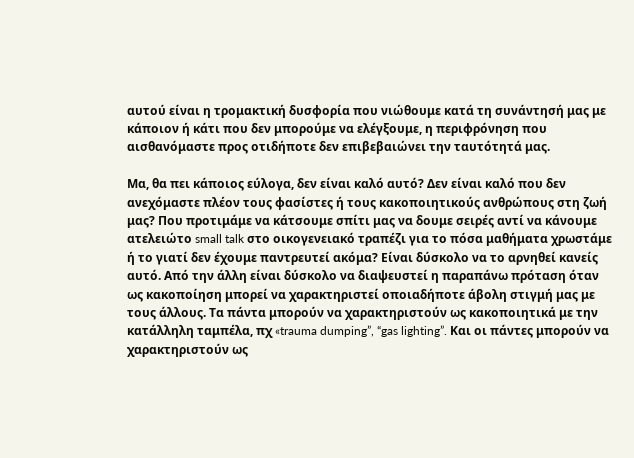αυτού είναι η τρομακτική δυσφορία που νιώθουμε κατά τη συνάντησή μας με κάποιον ή κάτι που δεν μπορούμε να ελέγξουμε, η περιφρόνηση που αισθανόμαστε προς οτιδήποτε δεν επιβεβαιώνει την ταυτότητά μας.

Μα, θα πει κάποιος εύλογα, δεν είναι καλό αυτό? Δεν είναι καλό που δεν ανεχόμαστε πλέον τους φασίστες ή τους κακοποιητικούς ανθρώπους στη ζωή μας? Που προτιμάμε να κάτσουμε σπίτι μας να δουμε σειρές αντί να κάνουμε ατελειώτο small talk στο οικογενειακό τραπέζι για το πόσα μαθήματα χρωστάμε ή το γιατί δεν έχουμε παντρευτεί ακόμα? Είναι δύσκολο να το αρνηθεί κανείς αυτό. Από την άλλη είναι δύσκολο να διαψευστεί η παραπάνω πρόταση όταν ως κακοποίηση μπορεί να χαρακτηριστεί οποιαδήποτε άβολη στιγμή μας με τους άλλους. Τα πάντα μπορούν να χαρακτηριστούν ως κακοποιητικά με την κατάλληλη ταμπέλα, πχ «trauma dumping”, “gas lighting”. Και οι πάντες μπορούν να χαρακτηριστούν ως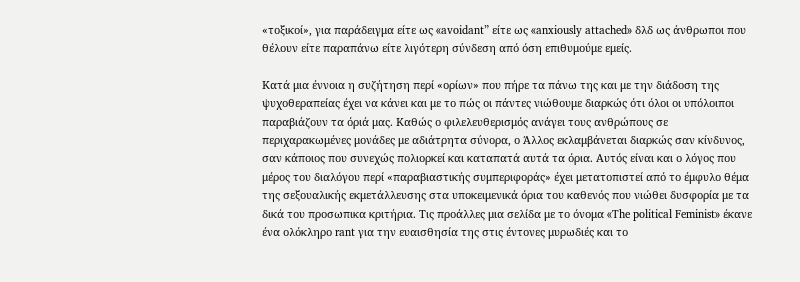«τοξικοί», για παράδειγμα είτε ως «avoidant” είτε ως «anxiously attached» δλδ ως άνθρωποι που θέλουν είτε παραπάνω είτε λιγότερη σύνδεση από όση επιθυμούμε εμείς.

Κατά μια έννοια η συζήτηση περί «ορίων» που πήρε τα πάνω της και με την διάδοση της ψυχοθεραπείας έχει να κάνει και με το πώς οι πάντες νιώθουμε διαρκώς ότι όλοι οι υπόλοιποι παραβιάζουν τα όριά μας. Καθώς ο φιλελευθερισμός ανάγει τους ανθρώπους σε περιχαρακωμένες μονάδες με αδιάτρητα σύνορα, ο Άλλος εκλαμβάνεται διαρκώς σαν κίνδυνος, σαν κάποιος που συνεχώς πολιορκεί και καταπατά αυτά τα όρια. Αυτός είναι και ο λόγος που μέρος του διαλόγου περί «παραβιαστικής συμπεριφοράς» έχει μετατοπιστεί από το έμφυλο θέμα της σεξουαλικής εκμετάλλευσης στα υποκειμενικά όρια του καθενός που νιώθει δυσφορία με τα δικά του προσωπικα κριτήρια. Τις προάλλες μια σελίδα με το όνομα «The political Feminist» έκανε ένα ολόκληρο rant για την ευαισθησία της στις έντονες μυρωδιές και το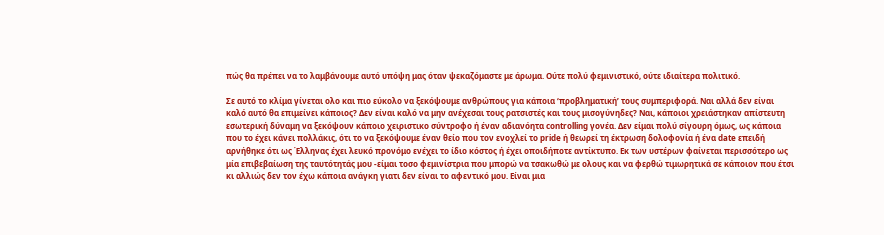πώς θα πρέπει να το λαμβάνουμε αυτό υπόψη μας όταν ψεκαζόμαστε με άρωμα. Ούτε πολύ φεμινιστικό, ούτε ιδιαίτερα πολιτικό.

Σε αυτό το κλίμα γίνεται ολο και πιο εύκολο να ξεκόψουμε ανθρώπους για κάποια ‘προβληματική’ τους συμπεριφορά. Ναι αλλά δεν είναι καλό αυτό θα επιμείνει κάποιος? Δεν είναι καλό να μην ανέχεσαι τους ρατσιστές και τους μισογύνηδες? Ναι, κάποιοι χρειάστηκαν απίστευτη εσωτερική δύναμη να ξεκόψουν κάποιο χειριστικο σύντροφο ή έναν αδιανόητα controlling γονέα. Δεν είμαι πολύ σίγουρη όμως, ως κάποια που το έχει κάνει πολλάκις, ότι το να ξεκόψουμε έναν θείο που τον ενοχλεί το pride ή θεωρεί τη έκτρωση δολοφονία ή ένα date επειδή αρνήθηκε ότι ως Έλληνας έχει λευκό προνόμο ενέχει το ίδιο κόστος ή έχει οποιδήποτε αντίκτυπο. Εκ των υστέρων φαίνεται περισσότερο ως μία επιβεβαίωση της ταυτότητάς μου -είμαι τοσο φεμινίστρια που μπορώ να τσακωθώ με ολους και να φερθώ τιμωρητικά σε κάποιον που έτσι κι αλλιώς δεν τον έχω κάποια ανάγκη γιατι δεν είναι το αφεντικό μου. Είναι μια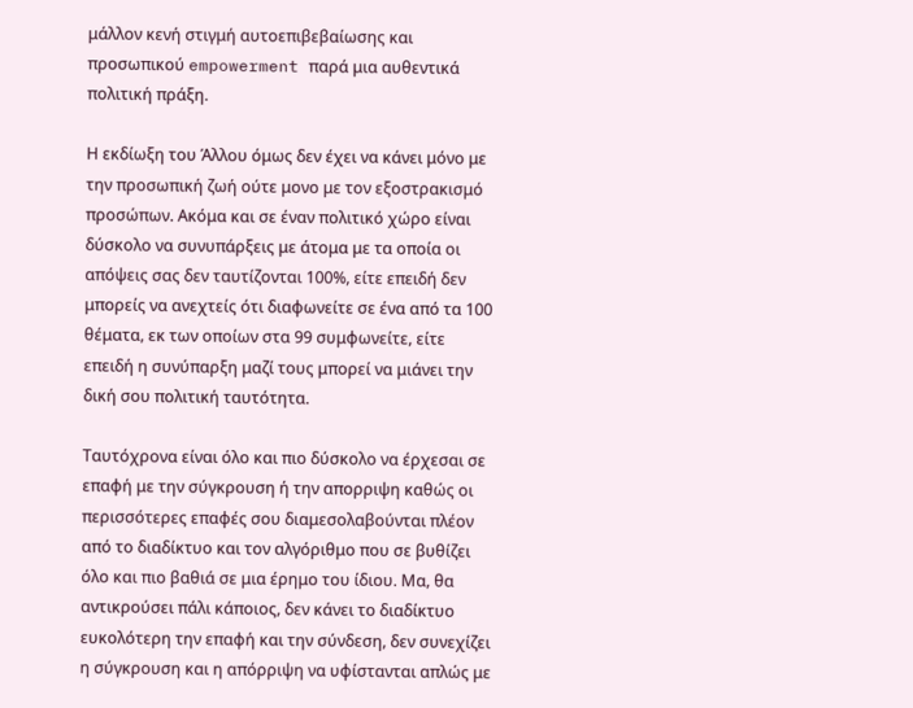μάλλον κενή στιγμή αυτοεπιβεβαίωσης και προσωπικού empowerment παρά μια αυθεντικά πολιτική πράξη.

Η εκδίωξη του Άλλου όμως δεν έχει να κάνει μόνο με την προσωπική ζωή ούτε μονο με τον εξοστρακισμό προσώπων. Ακόμα και σε έναν πολιτικό χώρο είναι δύσκολο να συνυπάρξεις με άτομα με τα οποία οι απόψεις σας δεν ταυτίζονται 100%, είτε επειδή δεν μπορείς να ανεχτείς ότι διαφωνείτε σε ένα από τα 100 θέματα, εκ των οποίων στα 99 συμφωνείτε, είτε επειδή η συνύπαρξη μαζί τους μπορεί να μιάνει την δική σου πολιτική ταυτότητα.

Ταυτόχρονα είναι όλο και πιο δύσκολο να έρχεσαι σε επαφή με την σύγκρουση ή την απορριψη καθώς οι περισσότερες επαφές σου διαμεσολαβούνται πλέον από το διαδίκτυο και τον αλγόριθμο που σε βυθίζει όλο και πιο βαθιά σε μια έρημο του ίδιου. Μα, θα αντικρούσει πάλι κάποιος, δεν κάνει το διαδίκτυο ευκολότερη την επαφή και την σύνδεση, δεν συνεχίζει η σύγκρουση και η απόρριψη να υφίστανται απλώς με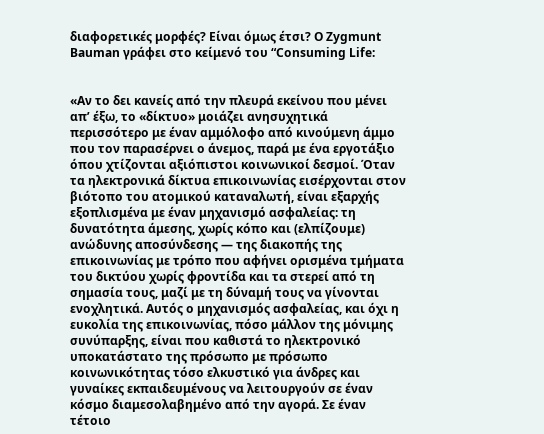διαφορετικές μορφές? Είναι όμως έτσι? Ο Zygmunt Bauman γράφει στο κείμενό του “Consuming Life:


«Αν το δει κανείς από την πλευρά εκείνου που μένει απ’ έξω, το «δίκτυο» μοιάζει ανησυχητικά περισσότερο με έναν αμμόλοφο από κινούμενη άμμο που τον παρασέρνει ο άνεμος, παρά με ένα εργοτάξιο όπου χτίζονται αξιόπιστοι κοινωνικοί δεσμοί. Όταν τα ηλεκτρονικά δίκτυα επικοινωνίας εισέρχονται στον βιότοπο του ατομικού καταναλωτή, είναι εξαρχής εξοπλισμένα με έναν μηχανισμό ασφαλείας: τη δυνατότητα άμεσης, χωρίς κόπο και (ελπίζουμε) ανώδυνης αποσύνδεσης — της διακοπής της επικοινωνίας με τρόπο που αφήνει ορισμένα τμήματα του δικτύου χωρίς φροντίδα και τα στερεί από τη σημασία τους, μαζί με τη δύναμή τους να γίνονται ενοχλητικά. Αυτός ο μηχανισμός ασφαλείας, και όχι η ευκολία της επικοινωνίας, πόσο μάλλον της μόνιμης συνύπαρξης, είναι που καθιστά το ηλεκτρονικό υποκατάστατο της πρόσωπο με πρόσωπο κοινωνικότητας τόσο ελκυστικό για άνδρες και γυναίκες εκπαιδευμένους να λειτουργούν σε έναν κόσμο διαμεσολαβημένο από την αγορά. Σε έναν τέτοιο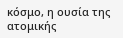κόσμο, η ουσία της ατομικής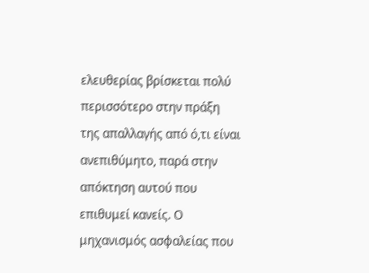ελευθερίας βρίσκεται πολύ περισσότερο στην πράξη της απαλλαγής από ό,τι είναι ανεπιθύμητο, παρά στην απόκτηση αυτού που επιθυμεί κανείς. Ο μηχανισμός ασφαλείας που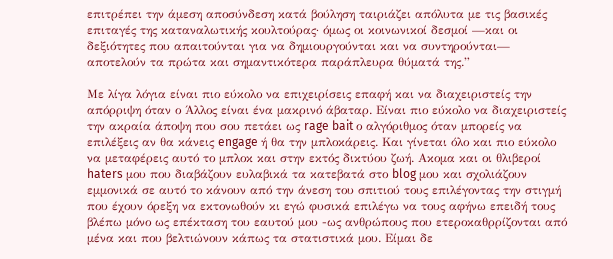επιτρέπει την άμεση αποσύνδεση κατά βούληση ταιριάζει απόλυτα με τις βασικές επιταγές της καταναλωτικής κουλτούρας· όμως οι κοινωνικοί δεσμοί —και οι δεξιότητες που απαιτούνται για να δημιουργούνται και να συντηρούνται— αποτελούν τα πρώτα και σημαντικότερα παράπλευρα θύματά της.”

Με λίγα λόγια είναι πιο εύκολο να επιχειρίσεις επαφή και να διαχειριστείς την απόρριψη όταν ο Άλλος είναι ένα μακρινό άβαταρ. Είναι πιο εύκολο να διαχειριστείς την ακραία άποψη που σου πετάει ως rage bait ο αλγόριθμος όταν μπορείς να επιλέξεις αν θα κάνεις engage ή θα την μπλοκάρεις. Και γίνεται όλο και πιο εύκολο να μεταφέρεις αυτό το μπλοκ και στην εκτός δικτύου ζωή. Ακομα και οι θλιβεροί haters μου που διαβάζουν ευλαβικά τα κατεβατά στο blog μου και σχολιάζουν εμμονικά σε αυτό το κάνουν από την άνεση του σπιτιού τους επιλέγοντας την στιγμή που έχουν όρεξη να εκτονωθούν κι εγώ φυσικά επιλέγω να τους αφήνω επειδή τους βλέπω μόνο ως επέκταση του εαυτού μου -ως ανθρώπους που ετεροκαθρρίζονται από μένα και που βελτιώνουν κάπως τα στατιστικά μου. Είμαι δε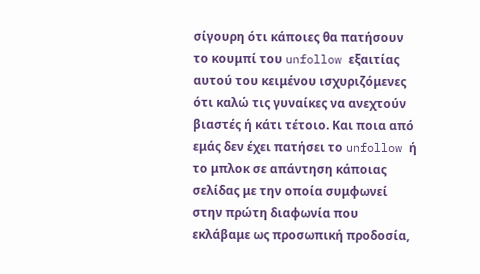σίγουρη ότι κάποιες θα πατήσουν το κουμπί του unfollow εξαιτίας αυτού του κειμένου ισχυριζόμενες ότι καλώ τις γυναίκες να ανεχτούν βιαστές ή κάτι τέτοιο. Και ποια από εμάς δεν έχει πατήσει το unfollow ή το μπλοκ σε απάντηση κάποιας σελίδας με την οποία συμφωνεί στην πρώτη διαφωνία που εκλάβαμε ως προσωπική προδοσία,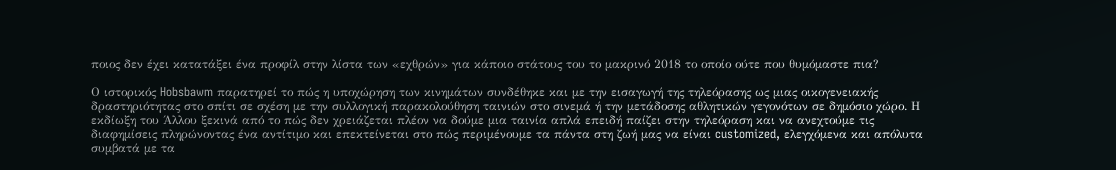ποιος δεν έχει κατατάξει ένα προφίλ στην λίστα των «εχθρών» για κάποιο στάτους του το μακρινό 2018 το οποίο ούτε που θυμόμαστε πια?

Ο ιστορικός Hobsbawm παρατηρεί το πώς η υποχώρηση των κινημάτων συνδέθηκε και με την εισαγωγή της τηλεόρασης ως μιας οικογενειακής δραστηριότητας στο σπίτι σε σχέση με την συλλογική παρακολούθηση ταινιών στο σινεμά ή την μετάδοσης αθλητικών γεγονότων σε δημόσιο χώρο. Η εκδίωξη του Άλλου ξεκινά από το πώς δεν χρειάζεται πλέον να δούμε μια ταινία απλά επειδή παίζει στην τηλεόραση και να ανεχτούμε τις διαφημίσεις πληρώνοντας ένα αντίτιμο και επεκτείνεται στο πώς περιμένουμε τα πάντα στη ζωή μας να είναι customized, ελεγχόμενα και απόλυτα συμβατά με τα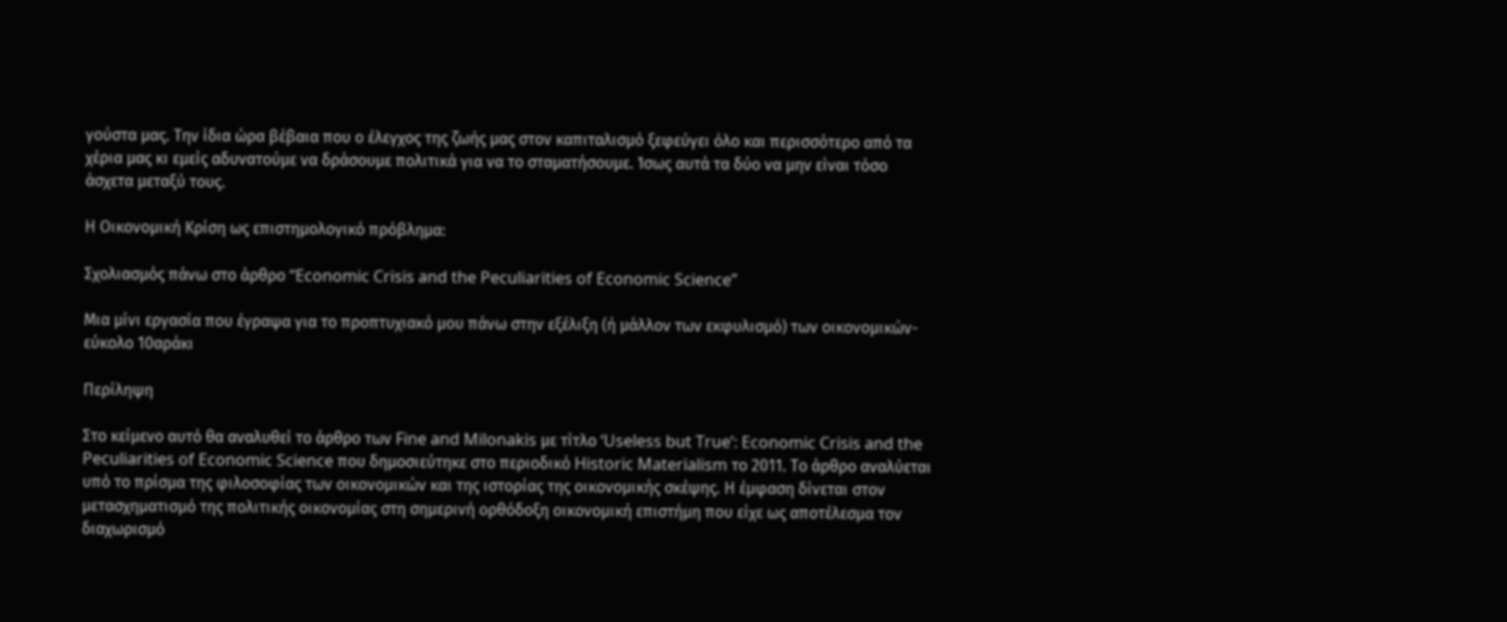γούστα μας. Την ίδια ώρα βέβαια που ο έλεγχος της ζωής μας στον καπιταλισμό ξεφεύγει όλο και περισσότερο από τα χέρια μας κι εμείς αδυνατούμε να δράσουμε πολιτικά για να το σταματήσουμε. Ίσως αυτά τα δύο να μην είναι τόσο άσχετα μεταξύ τους.

Η Οικονομική Κρίση ως επιστημολογικό πρόβλημα:

Σχολιασμός πάνω στο άρθρο “Economic Crisis and the Peculiarities of Economic Science”

Μια μίνι εργασία που έγραψα για το προπτυχιακό μου πάνω στην εξέλιξη (ή μάλλον των εκφυλισμό) των οικονομικών-εύκολο 10αράκι

Περίληψη

Στο κείμενο αυτό θα αναλυθεί το άρθρο των Fine and Milonakis με τίτλο ‘Useless but True’: Economic Crisis and the Peculiarities of Economic Science που δημοσιεύτηκε στο περιοδικό Historic Materialism το 2011. Το άρθρο αναλύεται υπό το πρίσμα της φιλοσοφίας των οικονομικών και της ιστορίας της οικονομικής σκέψης. Η έμφαση δίνεται στον μετασχηματισμό της πολιτικής οικονομίας στη σημερινή ορθόδοξη οικονομική επιστήμη που είχε ως αποτέλεσμα τον διαχωρισμό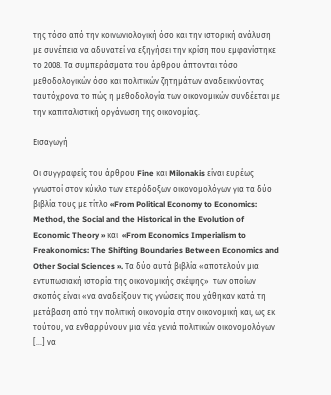της τόσο από την κοινωνιολογική όσο και την ιστορική ανάλυση με συνέπεια να αδυνατεί να εξηγήσει την κρίση που εμφανίστηκε το 2008. Τα συμπεράσματα του άρθρου άπτονται τόσο μεθοδολογικών όσο και πολιτικών ζητημάτων αναδεικνύοντας ταυτόχρονα το πώς η μεθοδολογία των οικονομικών συνδέεται με την καπιταλιστική οργάνωση της οικονομίας.

Εισαγωγή

Οι συγγραφείς του άρθρου Fine και Milonakis είναι ευρέως γνωστοί στον κύκλο των ετερόδοξων οικονομολόγων για τα δύο βιβλία τους με τίτλο «From Political Economy to Economics: Method, the Social and the Historical in the Evolution of Economic Theory » και  «From Economics Imperialism to Freakonomics: The Shifting Boundaries Between Economics and Other Social Sciences ». Τα δύο αυτά βιβλία «αποτελούν μια εντυπωσιακή ιστορία της οικονομικής σκέψης»  των οποίων σκοπός είναι «να αναδείξουν τις γνώσεις που χάθηκαν κατά τη μετάβαση από την πολιτική οικονομία στην οικονομική και, ως εκ τούτου, να ενθαρρύνουν μια νέα γενιά πολιτικών οικονομολόγων […] να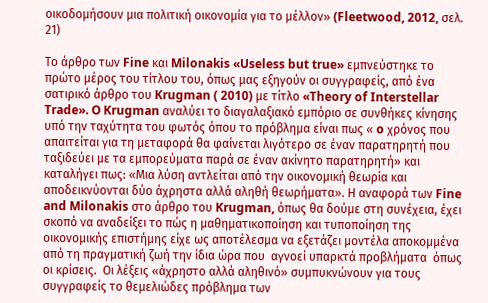οικοδομήσουν μια πολιτική οικονομία για το μέλλον» (Fleetwood, 2012, σελ. 21)

Το άρθρο των Fine και Milonakis «Useless but true» εμπνεύστηκε το πρώτο μέρος του τίτλου του, όπως μας εξηγούν οι συγγραφείς, από ένα σατιρικό άρθρο του Krugman ( 2010) με τίτλο «Theory of Interstellar Trade». O Krugman αναλύει το διαγαλαξιακό εμπόριο σε συνθήκες κίνησης υπό την ταχύτητα του φωτός όπου το πρόβλημα είναι πως « o χρόνος που απαιτείται για τη μεταφορά θα φαίνεται λιγότερο σε έναν παρατηρητή που ταξιδεύει με τα εμπορεύματα παρά σε έναν ακίνητο παρατηρητή» και καταλήγει πως: «Μια λύση αντλείται από την οικονομική θεωρία και αποδεικνύονται δύο άχρηστα αλλά αληθή θεωρήματα». Η αναφορά των Fine and Milonakis στο άρθρο του Krugman, όπως θα δούμε στη συνέχεια, έχει σκοπό να αναδείξει το πώς η μαθηματικοποίηση και τυποποίηση της οικονομικής επιστήμης είχε ως αποτέλεσμα να εξετάζει μοντέλα αποκομμένα από τη πραγματική ζωή την ίδια ώρα που  αγνοεί υπαρκτά προβλήματα  όπως οι κρίσεις.  Οι λέξεις «άχρηστο αλλά αληθινό» συμπυκνώνουν για τους συγγραφείς το θεμελιώδες πρόβλημα των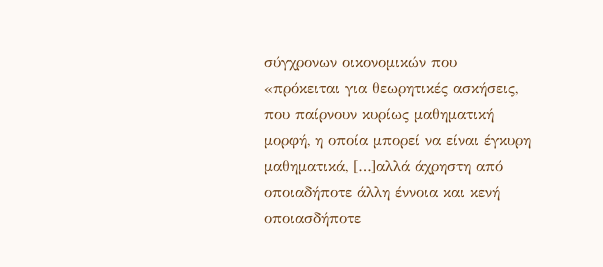σύγχρονων οικονομικών που «πρόκειται για θεωρητικές ασκήσεις, που παίρνουν κυρίως μαθηματική μορφή, η οποία μπορεί να είναι έγκυρη μαθηματικά, […]αλλά άχρηστη από οποιαδήποτε άλλη έννοια και κενή οποιασδήποτε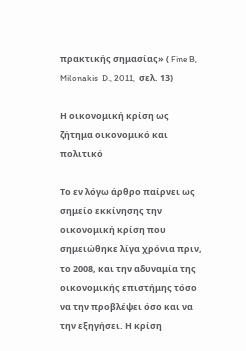πρακτικής σημασίας» ( Fine B, Milonakis  D., 2011,  σελ. 13)

Η οικονομική κρίση ως ζήτημα οικονομικό και πολιτικό

Το εν λόγω άρθρο παίρνει ως σημείο εκκίνησης την οικονομική κρίση που σημειώθηκε λίγα χρόνια πριν, το 2008, και την αδυναμία της οικονομικής επιστήμης τόσο να την προβλέψει όσο και να την εξηγήσει. Η κρίση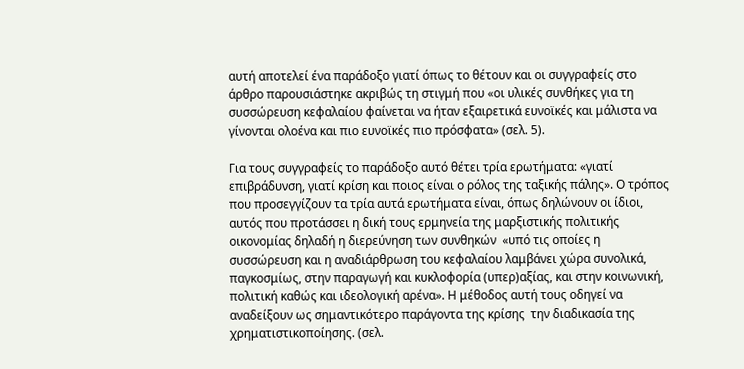αυτή αποτελεί ένα παράδοξο γιατί όπως το θέτουν και οι συγγραφείς στο άρθρο παρουσιάστηκε ακριβώς τη στιγμή που «οι υλικές συνθήκες για τη συσσώρευση κεφαλαίου φαίνεται να ήταν εξαιρετικά ευνοϊκές και μάλιστα να γίνονται ολοένα και πιο ευνοϊκές πιο πρόσφατα» (σελ. 5).

Για τους συγγραφείς το παράδοξο αυτό θέτει τρία ερωτήματα: «γιατί επιβράδυνση, γιατί κρίση και ποιος είναι ο ρόλος της ταξικής πάλης». Ο τρόπος που προσεγγίζουν τα τρία αυτά ερωτήματα είναι, όπως δηλώνουν οι ίδιοι, αυτός που προτάσσει η δική τους ερμηνεία της μαρξιστικής πολιτικής οικονομίας δηλαδή η διερεύνηση των συνθηκών  «υπό τις οποίες η συσσώρευση και η αναδιάρθρωση του κεφαλαίου λαμβάνει χώρα συνολικά, παγκοσμίως, στην παραγωγή και κυκλοφορία (υπερ)αξίας, και στην κοινωνική, πολιτική καθώς και ιδεολογική αρένα». Η μέθοδος αυτή τους οδηγεί να αναδείξουν ως σημαντικότερο παράγοντα της κρίσης  την διαδικασία της χρηματιστικοποίησης. (σελ.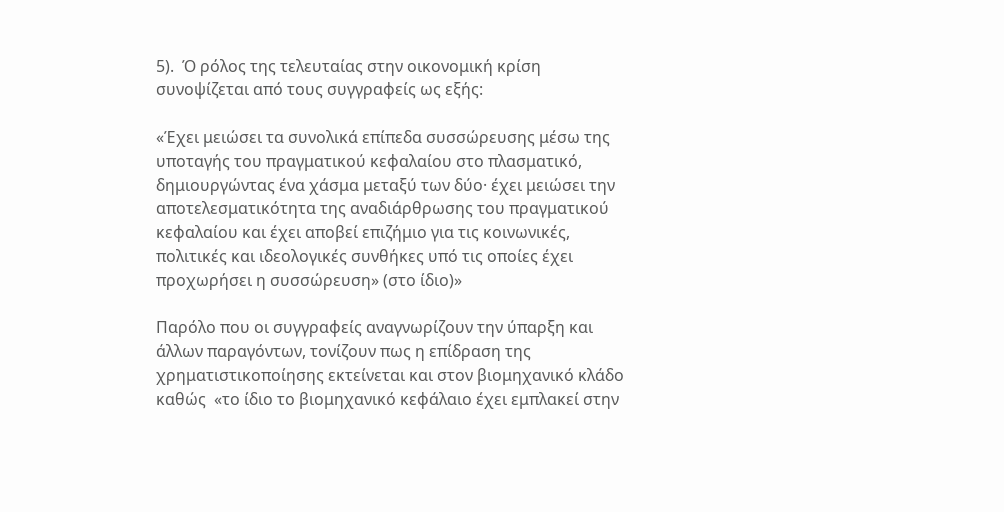5).  Ό ρόλος της τελευταίας στην οικονομική κρίση συνοψίζεται από τους συγγραφείς ως εξής:

«Έχει μειώσει τα συνολικά επίπεδα συσσώρευσης μέσω της υποταγής του πραγματικού κεφαλαίου στο πλασματικό, δημιουργώντας ένα χάσμα μεταξύ των δύο· έχει μειώσει την αποτελεσματικότητα της αναδιάρθρωσης του πραγματικού κεφαλαίου και έχει αποβεί επιζήμιο για τις κοινωνικές, πολιτικές και ιδεολογικές συνθήκες υπό τις οποίες έχει προχωρήσει η συσσώρευση» (στο ίδιο)»

Παρόλο που οι συγγραφείς αναγνωρίζουν την ύπαρξη και άλλων παραγόντων, τονίζουν πως η επίδραση της χρηματιστικοποίησης εκτείνεται και στον βιομηχανικό κλάδο καθώς  «το ίδιο το βιομηχανικό κεφάλαιο έχει εμπλακεί στην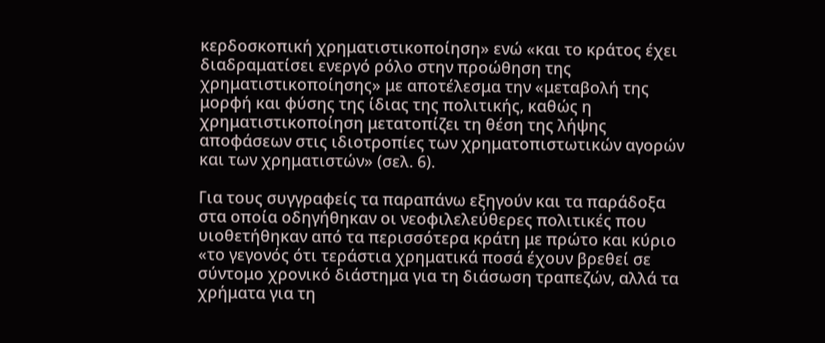κερδοσκοπική χρηματιστικοποίηση» ενώ «και το κράτος έχει διαδραματίσει ενεργό ρόλο στην προώθηση της χρηματιστικοποίησης» με αποτέλεσμα την «μεταβολή της μορφή και φύσης της ίδιας της πολιτικής, καθώς η χρηματιστικοποίηση μετατοπίζει τη θέση της λήψης αποφάσεων στις ιδιοτροπίες των χρηματοπιστωτικών αγορών και των χρηματιστών» (σελ. 6).

Για τους συγγραφείς τα παραπάνω εξηγούν και τα παράδοξα στα οποία οδηγήθηκαν οι νεοφιλελεύθερες πολιτικές που υιοθετήθηκαν από τα περισσότερα κράτη με πρώτο και κύριο «το γεγονός ότι τεράστια χρηματικά ποσά έχουν βρεθεί σε σύντομο χρονικό διάστημα για τη διάσωση τραπεζών, αλλά τα χρήματα για τη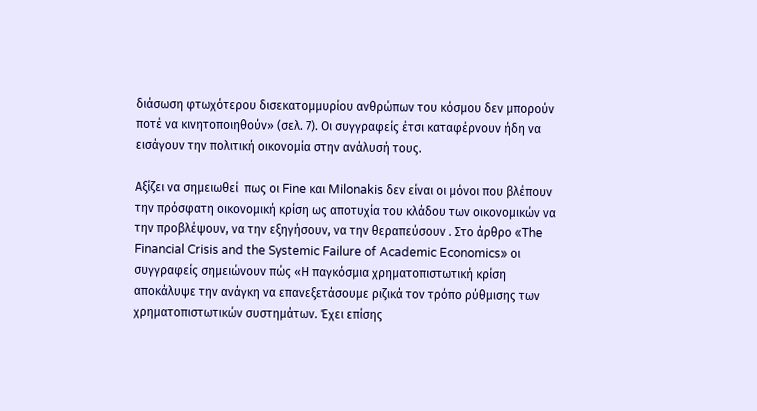διάσωση φτωχότερου δισεκατομμυρίου ανθρώπων του κόσμου δεν μπορούν ποτέ να κινητοποιηθούν» (σελ. 7). Οι συγγραφείς έτσι καταφέρνουν ήδη να εισάγουν την πολιτική οικονομία στην ανάλυσή τους.

Αξίζει να σημειωθεί  πως οι Fine και Milonakis δεν είναι οι μόνοι που βλέπουν την πρόσφατη οικονομική κρίση ως αποτυχία του κλάδου των οικονομικών να την προβλέψουν, να την εξηγήσουν, να την θεραπεύσουν . Στο άρθρο «The Financial Crisis and the Systemic Failure of Academic Economics» οι συγγραφείς σημειώνουν πώς «Η παγκόσμια χρηματοπιστωτική κρίση αποκάλυψε την ανάγκη να επανεξετάσουμε ριζικά τον τρόπο ρύθμισης των χρηματοπιστωτικών συστημάτων. Έχει επίσης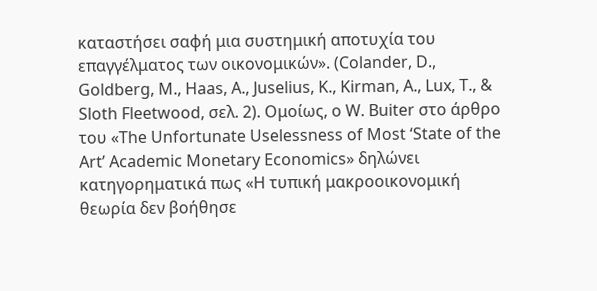καταστήσει σαφή μια συστημική αποτυχία του επαγγέλματος των οικονομικών». (Colander, D., Goldberg, M., Haas, A., Juselius, K., Kirman, A., Lux, T., & Sloth Fleetwood, σελ. 2). Ομοίως, ο W. Buiter στο άρθρο του «The Unfortunate Uselessness of Most ‘State of the Art’ Academic Monetary Economics» δηλώνει κατηγορηματικά πως «Η τυπική μακροοικονομική θεωρία δεν βοήθησε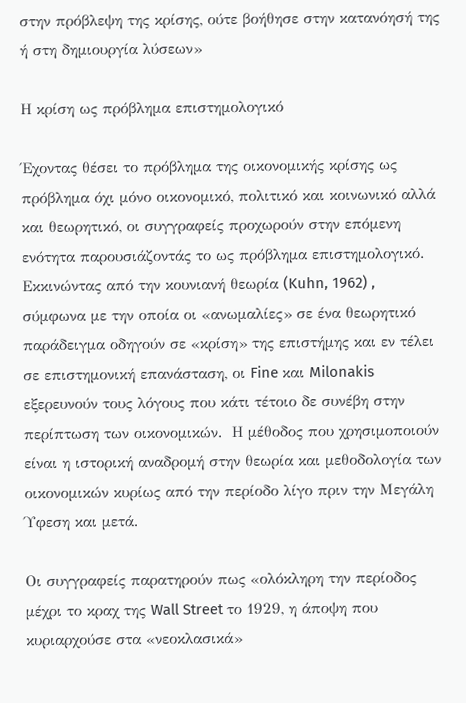στην πρόβλεψη της κρίσης, ούτε βοήθησε στην κατανόησή της ή στη δημιουργία λύσεων»

Η κρίση ως πρόβλημα επιστημολογικό

Έχοντας θέσει το πρόβλημα της οικονομικής κρίσης ως πρόβλημα όχι μόνο οικονομικό, πολιτικό και κοινωνικό αλλά και θεωρητικό, οι συγγραφείς προχωρούν στην επόμενη ενότητα παρουσιάζοντάς το ως πρόβλημα επιστημολογικό. Εκκινώντας από την κουνιανή θεωρία (Kuhn, 1962) , σύμφωνα με την οποία οι «ανωμαλίες» σε ένα θεωρητικό παράδειγμα οδηγούν σε «κρίση» της επιστήμης και εν τέλει σε επιστημονική επανάσταση, οι Fine και Milonakis εξερευνούν τους λόγους που κάτι τέτοιο δε συνέβη στην περίπτωση των οικονομικών.  Η μέθοδος που χρησιμοποιούν είναι η ιστορική αναδρομή στην θεωρία και μεθοδολογία των οικονομικών κυρίως από την περίοδο λίγο πριν την Μεγάλη Ύφεση και μετά.

Οι συγγραφείς παρατηρούν πως «ολόκληρη την περίοδος μέχρι το κραχ της Wall Street το 1929, η άποψη που κυριαρχούσε στα «νεοκλασικά»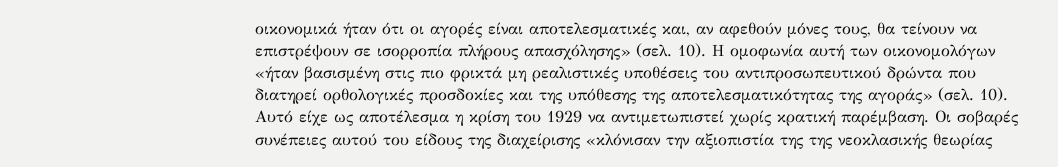οικονομικά ήταν ότι οι αγορές είναι αποτελεσματικές και, αν αφεθούν μόνες τους, θα τείνουν να επιστρέψουν σε ισορροπία πλήρους απασχόλησης» (σελ. 10). Η ομοφωνία αυτή των οικονομολόγων «ήταν βασισμένη στις πιο φρικτά μη ρεαλιστικές υποθέσεις του αντιπροσωπευτικού δρώντα που διατηρεί ορθολογικές προσδοκίες και της υπόθεσης της αποτελεσματικότητας της αγοράς» (σελ. 10).  Αυτό είχε ως αποτέλεσμα η κρίση του 1929 να αντιμετωπιστεί χωρίς κρατική παρέμβαση. Οι σοβαρές συνέπειες αυτού του είδους της διαχείρισης «κλόνισαν την αξιοπιστία της της νεοκλασικής θεωρίας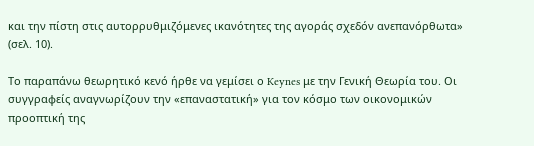και την πίστη στις αυτορρυθμιζόμενες ικανότητες της αγοράς σχεδόν ανεπανόρθωτα» (σελ. 10).

Το παραπάνω θεωρητικό κενό ήρθε να γεμίσει ο Keynes με την Γενική Θεωρία του. Οι συγγραφείς αναγνωρίζουν την «επαναστατική» για τον κόσμο των οικονομικών προοπτική της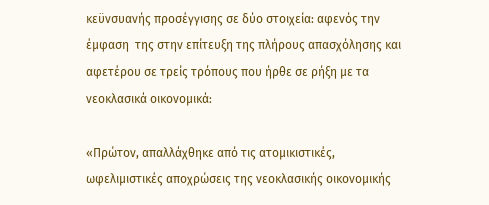κεϋνσυανής προσέγγισης σε δύο στοιχεία: αφενός την έμφαση  της στην επίτευξη της πλήρους απασχόλησης και αφετέρου σε τρείς τρόπους που ήρθε σε ρήξη με τα νεοκλασικά οικονομικά:

«Πρώτον, απαλλάχθηκε από τις ατομικιστικές, ωφελιμιστικές αποχρώσεις της νεοκλασικής οικονομικής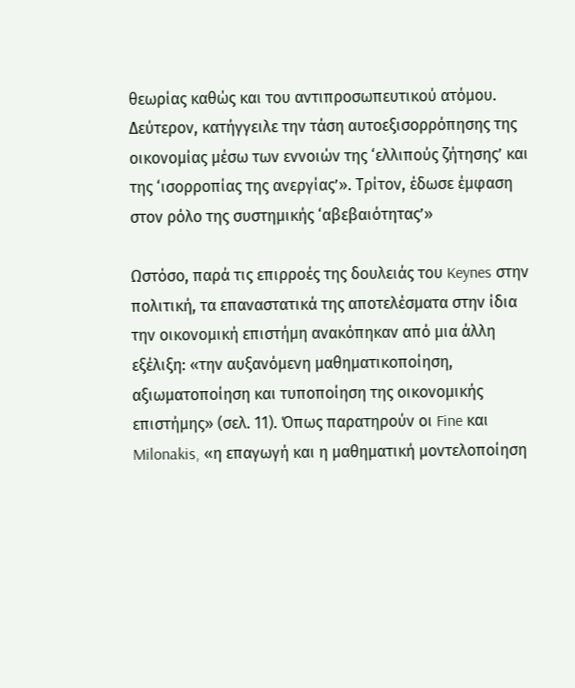θεωρίας καθώς και του αντιπροσωπευτικού ατόμου. Δεύτερον, κατήγγειλε την τάση αυτοεξισορρόπησης της οικονομίας μέσω των εννοιών της ‘ελλιπούς ζήτησης’ και της ‘ισορροπίας της ανεργίας’». Τρίτον, έδωσε έμφαση στον ρόλο της συστημικής ‘αβεβαιότητας’»

Ωστόσο, παρά τις επιρροές της δουλειάς του Keynes στην πολιτική, τα επαναστατικά της αποτελέσματα στην ίδια την οικονομική επιστήμη ανακόπηκαν από μια άλλη εξέλιξη: «την αυξανόμενη μαθηματικοποίηση, αξιωματοποίηση και τυποποίηση της οικονομικής επιστήμης» (σελ. 11). Όπως παρατηρούν οι Fine και Milonakis, «η επαγωγή και η μαθηματική μοντελοποίηση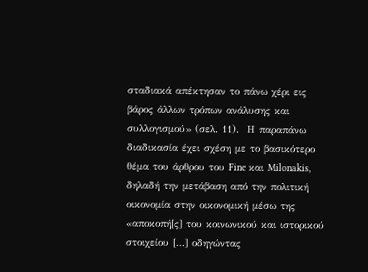σταδιακά απέκτησαν το πάνω χέρι εις βάρος άλλων τρόπων ανάλυσης και συλλογισμού» (σελ. 11).  Η παραπάνω διαδικασία έχει σχέση με το βασικότερο θέμα του άρθρου του Fine και Milonakis, δηλαδή την μετάβαση από την πολιτική οικονομία στην οικονομική μέσω της «αποκοπή[ς] του κοινωνικού και ιστορικού στοιχείου […] οδηγώντας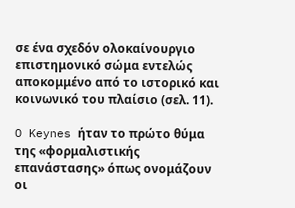σε ένα σχεδόν ολοκαίνουργιο επιστημονικό σώμα εντελώς αποκομμένο από το ιστορικό και κοινωνικό του πλαίσιο (σελ. 11).

O Keynes ήταν το πρώτο θύμα της «φορμαλιστικής επανάστασης» όπως ονομάζουν οι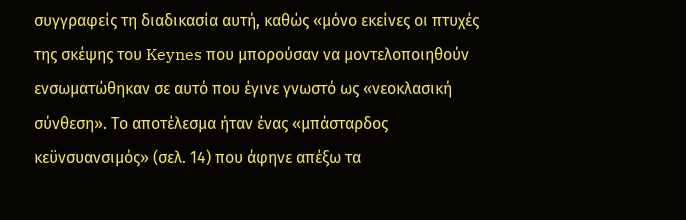συγγραφείς τη διαδικασία αυτή, καθώς «μόνο εκείνες οι πτυχές της σκέψης του Keynes που μπορούσαν να μοντελοποιηθούν ενσωματώθηκαν σε αυτό που έγινε γνωστό ως «νεοκλασική σύνθεση». Το αποτέλεσμα ήταν ένας «μπάσταρδος κεϋνσυανσιμός» (σελ. 14) που άφηνε απέξω τα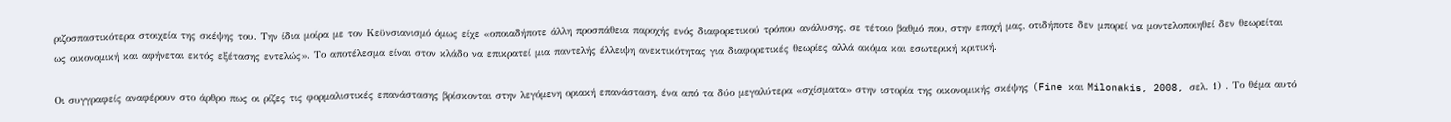ριζοσπαστικότερα στοιχεία της σκέψης του. Την ίδια μοίρα με τον Κεϋνσιανισμό όμως είχε «οποιαδήποτε άλλη προσπάθεια παροχής ενός διαφορετικού τρόπου ανάλυσης, σε τέτοιο βαθμό που, στην εποχή μας, οτιδήποτε δεν μπορεί να μοντελοποιηθεί δεν θεωρείται ως οικονομική και αφήνεται εκτός εξέτασης εντελώς». Το αποτέλεσμα είναι στον κλάδο να επικρατεί μια παντελής έλλειψη ανεκτικότητας για διαφορετικές θεωρίες αλλά ακόμα και εσωτερική κριτική.

Οι συγγραφείς αναφέρουν στο άρθρο πως οι ρίζες τις φορμαλιστικές επανάστασης βρίσκονται στην λεγόμενη οριακή επανάσταση, ένα από τα δύο μεγαλύτερα «σχίσματα» στην ιστορία της οικονομικής σκέψης (Fine και Milonakis, 2008, σελ. 1) . Το θέμα αυτό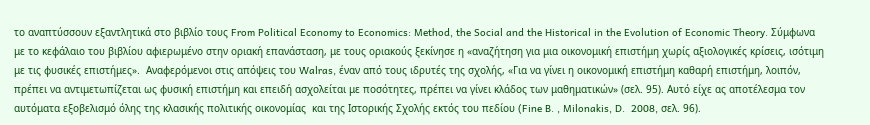το αναπτύσσουν εξαντλητικά στο βιβλίο τους From Political Economy to Economics: Method, the Social and the Historical in the Evolution of Economic Theory. Σύμφωνα με το κεφάλαιο του βιβλίου αφιερωμένο στην οριακή επανάσταση, με τους οριακούς ξεκίνησε η «αναζήτηση για μια οικονομική επιστήμη χωρίς αξιολογικές κρίσεις, ισότιμη με τις φυσικές επιστήμες».  Αναφερόμενοι στις απόψεις του Walras, έναν από τους ιδρυτές της σχολής, «Για να γίνει η οικονομική επιστήμη καθαρή επιστήμη, λοιπόν, πρέπει να αντιμετωπίζεται ως φυσική επιστήμη και επειδή ασχολείται με ποσότητες, πρέπει να γίνει κλάδος των μαθηματικών» (σελ. 95). Αυτό είχε ας αποτέλεσμα τον αυτόματα εξοβελισμό όλης της κλασικής πολιτικής οικονομίας  και της Ιστορικής Σχολής εκτός του πεδίου (Fine B. , Milonakis, D.  2008, σελ. 96).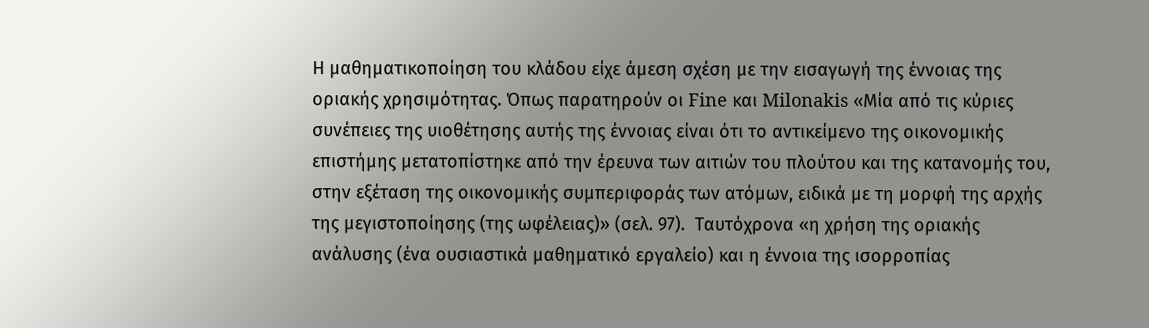Η μαθηματικοποίηση του κλάδου είχε άμεση σχέση με την εισαγωγή της έννοιας της οριακής χρησιμότητας. Όπως παρατηρούν οι Fine και Milonakis «Μία από τις κύριες συνέπειες της υιοθέτησης αυτής της έννοιας είναι ότι το αντικείμενο της οικονομικής επιστήμης μετατοπίστηκε από την έρευνα των αιτιών του πλούτου και της κατανομής του, στην εξέταση της οικονομικής συμπεριφοράς των ατόμων, ειδικά με τη μορφή της αρχής της μεγιστοποίησης (της ωφέλειας)» (σελ. 97).  Ταυτόχρονα «η χρήση της οριακής ανάλυσης (ένα ουσιαστικά μαθηματικό εργαλείο) και η έννοια της ισορροπίας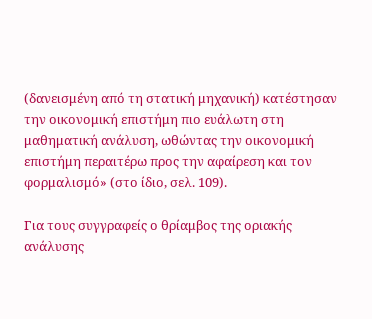(δανεισμένη από τη στατική μηχανική) κατέστησαν την οικονομική επιστήμη πιο ευάλωτη στη μαθηματική ανάλυση, ωθώντας την οικονομική επιστήμη περαιτέρω προς την αφαίρεση και τον φορμαλισμό» (στο ίδιο, σελ. 109).

Για τους συγγραφείς ο θρίαμβος της οριακής ανάλυσης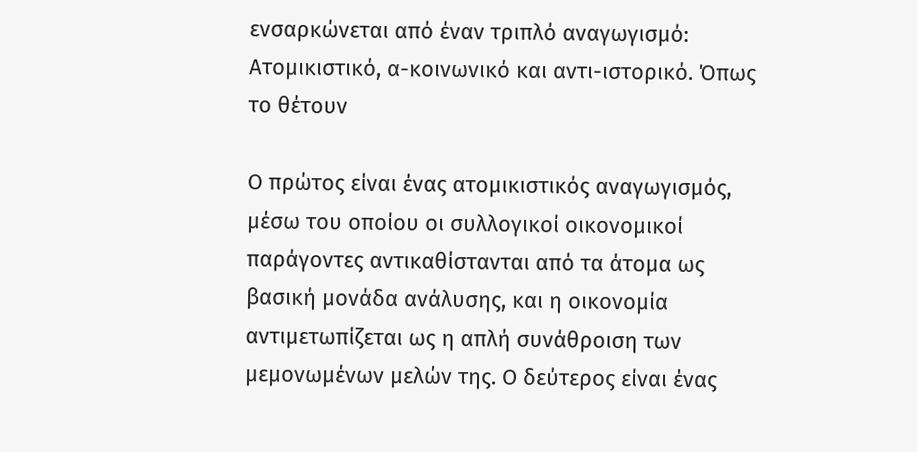ενσαρκώνεται από έναν τριπλό αναγωγισμό: Ατομικιστικό, α-κοινωνικό και αντι-ιστορικό. Όπως το θέτουν

Ο πρώτος είναι ένας ατομικιστικός αναγωγισμός, μέσω του οποίου οι συλλογικοί οικονομικοί παράγοντες αντικαθίστανται από τα άτομα ως βασική μονάδα ανάλυσης, και η οικονομία αντιμετωπίζεται ως η απλή συνάθροιση των μεμονωμένων μελών της. Ο δεύτερος είναι ένας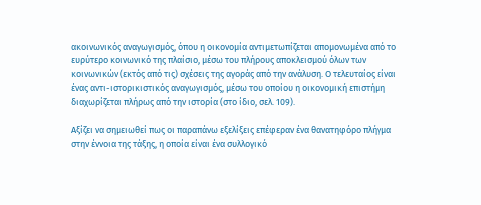ακοινωνικός αναγωγισμός, όπου η οικονομία αντιμετωπίζεται απομονωμένα από το ευρύτερο κοινωνικό της πλαίσιο, μέσω του πλήρους αποκλεισμού όλων των κοινωνικών (εκτός από τις) σχέσεις της αγοράς από την ανάλυση. Ο τελευταίος είναι ένας αντι-ιστορικιστικός αναγωγισμός, μέσω του οποίου η οικονομική επιστήμη διαχωρίζεται πλήρως από την ιστορία (στο ίδιο, σελ. 109).

Αξίζει να σημειωθεί πως οι παραπάνω εξελίξεις επέφεραν ένα θανατηφόρο πλήγμα στην έννοια της τάξης, η οποία είναι ένα συλλογικό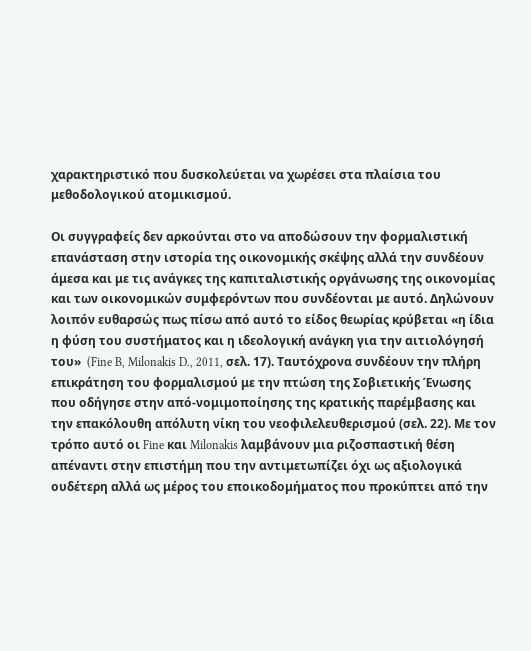χαρακτηριστικό που δυσκολεύεται να χωρέσει στα πλαίσια του μεθοδολογικού ατομικισμού.

Οι συγγραφείς δεν αρκούνται στο να αποδώσουν την φορμαλιστική επανάσταση στην ιστορία της οικονομικής σκέψης αλλά την συνδέουν άμεσα και με τις ανάγκες της καπιταλιστικής οργάνωσης της οικονομίας και των οικονομικών συμφερόντων που συνδέονται με αυτό. Δηλώνουν λοιπόν ευθαρσώς πως πίσω από αυτό το είδος θεωρίας κρύβεται «η ίδια η φύση του συστήματος και η ιδεολογική ανάγκη για την αιτιολόγησή του»  (Fine B, Milonakis D., 2011, σελ. 17). Ταυτόχρονα συνδέουν την πλήρη επικράτηση του φορμαλισμού με την πτώση της Σοβιετικής Ένωσης που οδήγησε στην από-νομιμοποίησης της κρατικής παρέμβασης και την επακόλουθη απόλυτη νίκη του νεοφιλελευθερισμού (σελ. 22). Με τον τρόπο αυτό οι Fine και Milonakis λαμβάνουν μια ριζοσπαστική θέση απέναντι στην επιστήμη που την αντιμετωπίζει όχι ως αξιολογικά ουδέτερη αλλά ως μέρος του εποικοδομήματος που προκύπτει από την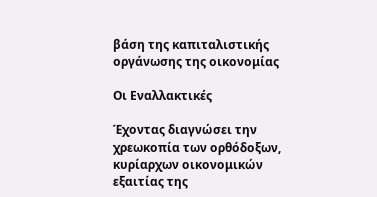βάση της καπιταλιστικής οργάνωσης της οικονομίας

Οι Εναλλακτικές

Έχοντας διαγνώσει την χρεωκοπία των ορθόδοξων, κυρίαρχων οικονομικών εξαιτίας της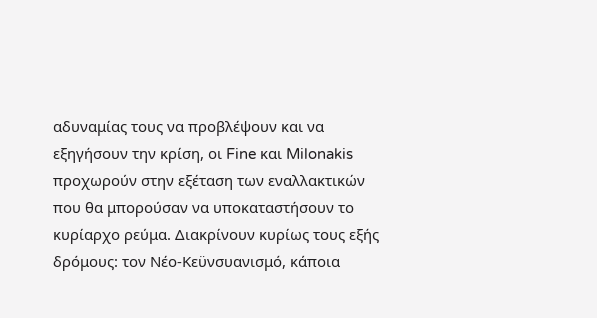αδυναμίας τους να προβλέψουν και να εξηγήσουν την κρίση, οι Fine και Milonakis προχωρούν στην εξέταση των εναλλακτικών που θα μπορούσαν να υποκαταστήσουν το κυρίαρχο ρεύμα. Διακρίνουν κυρίως τους εξής δρόμους: τον Νέο-Κεϋνσυανισμό, κάποια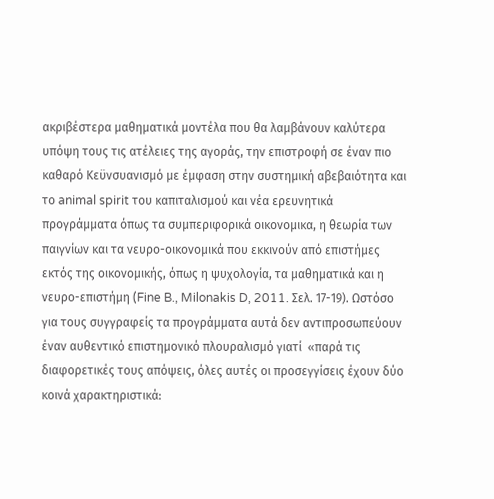ακριβέστερα μαθηματικά μοντέλα που θα λαμβάνουν καλύτερα υπόψη τους τις ατέλειες της αγοράς, την επιστροφή σε έναν πιο καθαρό Κεϋνσυανισμό με έμφαση στην συστημική αβεβαιότητα και το animal spirit του καπιταλισμού και νέα ερευνητικά προγράμματα όπως τα συμπεριφορικά οικονομικα, η θεωρία των παιγνίων και τα νευρο-οικονομικά που εκκινούν από επιστήμες εκτός της οικονομικής, όπως η ψυχολογία, τα μαθηματικά και η νευρο-επιστήμη (Fine B., Milonakis D, 2011. Σελ. 17-19). Ωστόσο για τους συγγραφείς τα προγράμματα αυτά δεν αντιπροσωπεύουν έναν αυθεντικό επιστημονικό πλουραλισμό γιατί  «παρά τις διαφορετικές τους απόψεις, όλες αυτές οι προσεγγίσεις έχουν δύο κοινά χαρακτηριστικά: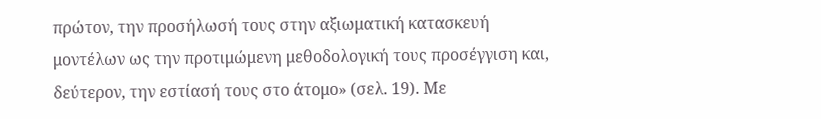πρώτον, την προσήλωσή τους στην αξιωματική κατασκευή μοντέλων ως την προτιμώμενη μεθοδολογική τους προσέγγιση και, δεύτερον, την εστίασή τους στο άτομο» (σελ. 19). Με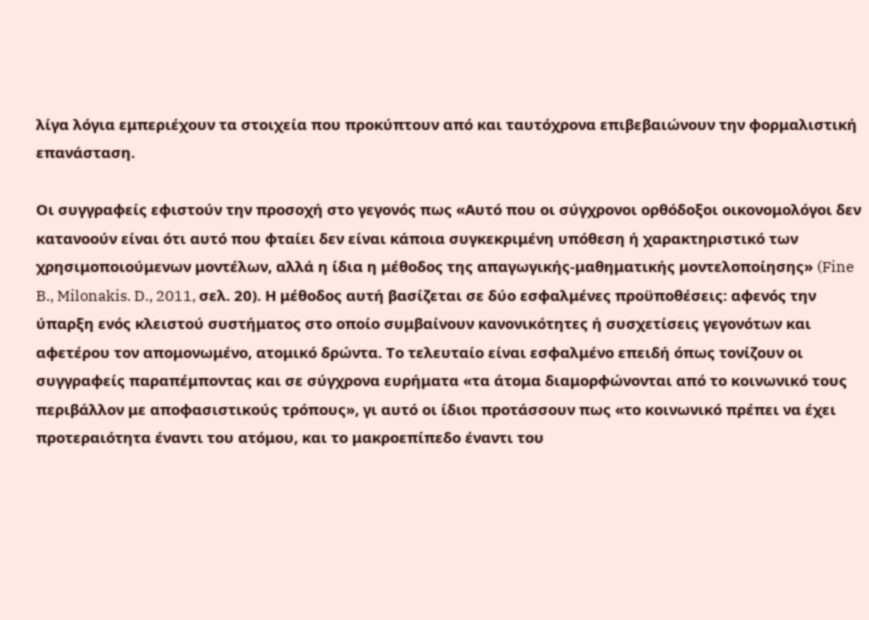λίγα λόγια εμπεριέχουν τα στοιχεία που προκύπτουν από και ταυτόχρονα επιβεβαιώνουν την φορμαλιστική επανάσταση.

Οι συγγραφείς εφιστούν την προσοχή στο γεγονός πως «Αυτό που οι σύγχρονοι ορθόδοξοι οικονομολόγοι δεν κατανοούν είναι ότι αυτό που φταίει δεν είναι κάποια συγκεκριμένη υπόθεση ή χαρακτηριστικό των χρησιμοποιούμενων μοντέλων, αλλά η ίδια η μέθοδος της απαγωγικής-μαθηματικής μοντελοποίησης» (Fine B., Milonakis. D., 2011, σελ. 20). Η μέθοδος αυτή βασίζεται σε δύο εσφαλμένες προϋποθέσεις: αφενός την ύπαρξη ενός κλειστού συστήματος στο οποίο συμβαίνουν κανονικότητες ή συσχετίσεις γεγονότων και αφετέρου τον απομονωμένο, ατομικό δρώντα. Το τελευταίο είναι εσφαλμένο επειδή όπως τονίζουν οι συγγραφείς παραπέμποντας και σε σύγχρονα ευρήματα «τα άτομα διαμορφώνονται από το κοινωνικό τους περιβάλλον με αποφασιστικούς τρόπους», γι αυτό οι ίδιοι προτάσσουν πως «το κοινωνικό πρέπει να έχει προτεραιότητα έναντι του ατόμου, και το μακροεπίπεδο έναντι του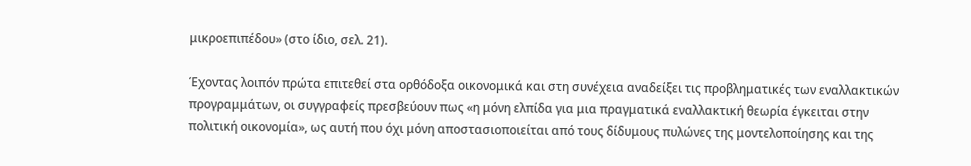μικροεπιπέδου» (στο ίδιο, σελ. 21).

Έχοντας λοιπόν πρώτα επιτεθεί στα ορθόδοξα οικονομικά και στη συνέχεια αναδείξει τις προβληματικές των εναλλακτικών προγραμμάτων, οι συγγραφείς πρεσβεύουν πως «η μόνη ελπίδα για μια πραγματικά εναλλακτική θεωρία έγκειται στην πολιτική οικονομία», ως αυτή που όχι μόνη αποστασιοποιείται από τους δίδυμους πυλώνες της μοντελοποίησης και της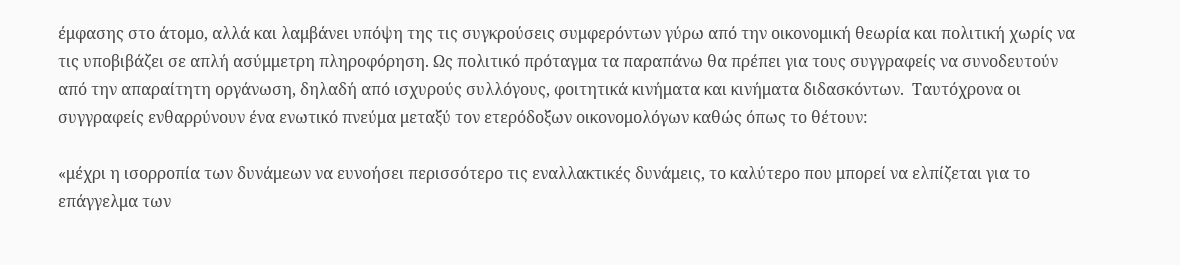έμφασης στο άτομο, αλλά και λαμβάνει υπόψη της τις συγκρούσεις συμφερόντων γύρω από την οικονομική θεωρία και πολιτική χωρίς να τις υποβιβάζει σε απλή ασύμμετρη πληροφόρηση. Ως πολιτικό πρόταγμα τα παραπάνω θα πρέπει για τους συγγραφείς να συνοδευτούν από την απαραίτητη οργάνωση, δηλαδή από ισχυρούς συλλόγους, φοιτητικά κινήματα και κινήματα διδασκόντων.  Ταυτόχρονα οι συγγραφείς ενθαρρύνουν ένα ενωτικό πνεύμα μεταξύ τον ετερόδοξων οικονομολόγων καθώς όπως το θέτουν:

«μέχρι η ισορροπία των δυνάμεων να ευνοήσει περισσότερο τις εναλλακτικές δυνάμεις, το καλύτερο που μπορεί να ελπίζεται για το επάγγελμα των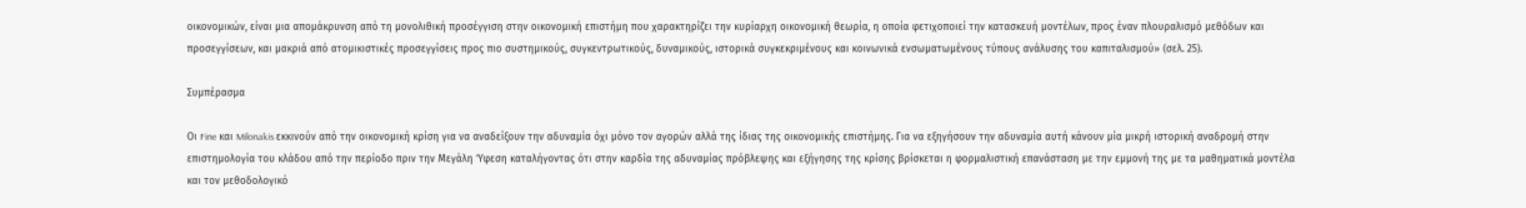οικονομικών, είναι μια απομάκρυνση από τη μονολιθική προσέγγιση στην οικονομική επιστήμη που χαρακτηρίζει την κυρίαρχη οικονομική θεωρία, η οποία φετιχοποιεί την κατασκευή μοντέλων, προς έναν πλουραλισμό μεθόδων και προσεγγίσεων, και μακριά από ατομικιστικές προσεγγίσεις προς πιο συστημικούς, συγκεντρωτικούς, δυναμικούς, ιστορικά συγκεκριμένους και κοινωνικά ενσωματωμένους τύπους ανάλυσης του καπιταλισμού» (σελ. 25).

Συμπέρασμα

Οι Fine και Milonakis εκκινούν από την οικονομική κρίση για να αναδείξουν την αδυναμία όχι μόνο τον αγορών αλλά της ίδιας της οικονομικής επιστήμης. Για να εξηγήσουν την αδυναμία αυτή κάνουν μία μικρή ιστορική αναδρομή στην επιστημολογία του κλάδου από την περίοδο πριν την Μεγάλη Ύφεση καταλήγοντας ότι στην καρδία της αδυναμίας πρόβλεψης και εξήγησης της κρίσης βρίσκεται η φορμαλιστική επανάσταση με την εμμονή της με τα μαθηματικά μοντέλα και τον μεθοδολογικό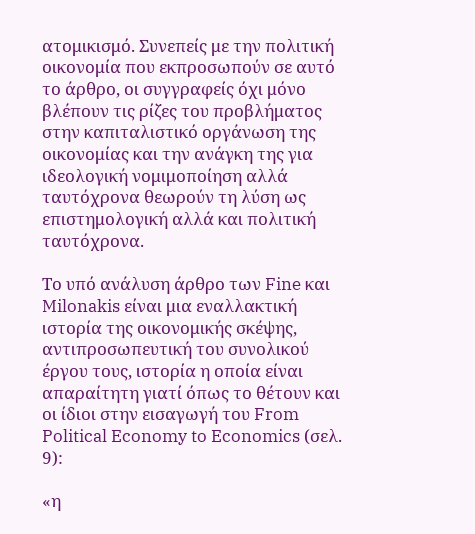ατομικισμό. Συνεπείς με την πολιτική οικονομία που εκπροσωπούν σε αυτό το άρθρο, οι συγγραφείς όχι μόνο βλέπουν τις ρίζες του προβλήματος στην καπιταλιστικό οργάνωση της οικονομίας και την ανάγκη της για ιδεολογική νομιμοποίηση αλλά ταυτόχρονα θεωρούν τη λύση ως επιστημολογική αλλά και πολιτική ταυτόχρονα.

Το υπό ανάλυση άρθρο των Fine και Milonakis είναι μια εναλλακτική ιστορία της οικονομικής σκέψης, αντιπροσωπευτική του συνολικού έργου τους, ιστορία η οποία είναι απαραίτητη γιατί όπως το θέτουν και οι ίδιοι στην εισαγωγή του From Political Economy to Economics (σελ. 9):

«η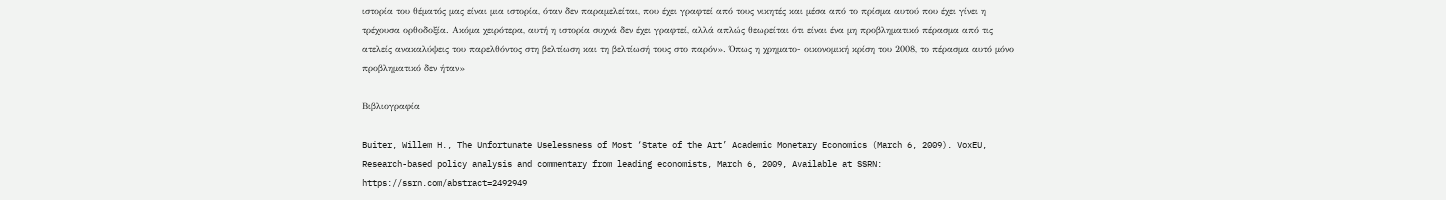ιστορία του θέματός μας είναι μια ιστορία, όταν δεν παραμελείται, που έχει γραφτεί από τους νικητές και μέσα από το πρίσμα αυτού που έχει γίνει η τρέχουσα ορθοδοξία. Ακόμα χειρότερα, αυτή η ιστορία συχνά δεν έχει γραφτεί, αλλά απλώς θεωρείται ότι είναι ένα μη προβληματικό πέρασμα από τις ατελείς ανακαλύψεις του παρελθόντος στη βελτίωση και τη βελτίωσή τους στο παρόν». Όπως η χρηματο- οικονομική κρίση του 2008, το πέρασμα αυτό μόνο προβληματικό δεν ήταν»

Βιβλιογραφία

Buiter, Willem H., The Unfortunate Uselessness of Most ‘State of the Art’ Academic Monetary Economics (March 6, 2009). VoxEU, Research-based policy analysis and commentary from leading economists, March 6, 2009, Available at SSRN: https://ssrn.com/abstract=2492949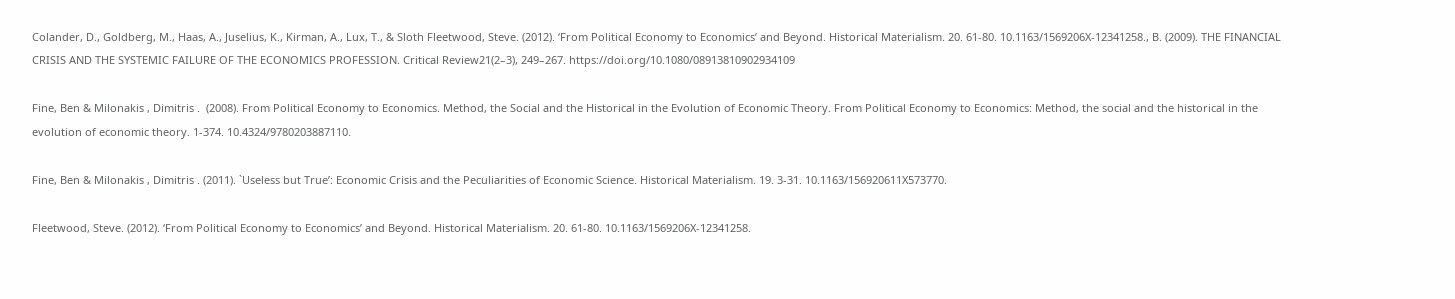Colander, D., Goldberg, M., Haas, A., Juselius, K., Kirman, A., Lux, T., & Sloth Fleetwood, Steve. (2012). ‘From Political Economy to Economics’ and Beyond. Historical Materialism. 20. 61-80. 10.1163/1569206X-12341258., B. (2009). THE FINANCIAL CRISIS AND THE SYSTEMIC FAILURE OF THE ECONOMICS PROFESSION. Critical Review21(2–3), 249–267. https://doi.org/10.1080/08913810902934109

Fine, Ben & Milonakis , Dimitris .  (2008). From Political Economy to Economics. Method, the Social and the Historical in the Evolution of Economic Theory. From Political Economy to Economics: Method, the social and the historical in the evolution of economic theory. 1-374. 10.4324/9780203887110.

Fine, Ben & Milonakis , Dimitris . (2011). `Useless but True’: Economic Crisis and the Peculiarities of Economic Science. Historical Materialism. 19. 3-31. 10.1163/156920611X573770.

Fleetwood, Steve. (2012). ‘From Political Economy to Economics’ and Beyond. Historical Materialism. 20. 61-80. 10.1163/1569206X-12341258.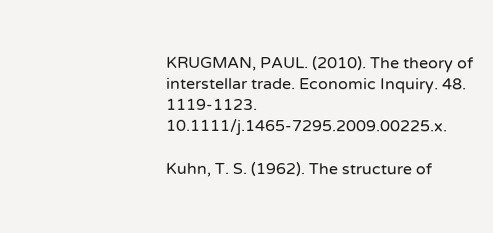KRUGMAN, PAUL. (2010). The theory of interstellar trade. Economic Inquiry. 48. 1119-1123. 10.1111/j.1465-7295.2009.00225.x.

Kuhn, T. S. (1962). The structure of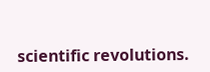scientific revolutions.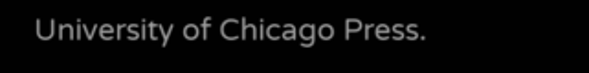University of Chicago Press.